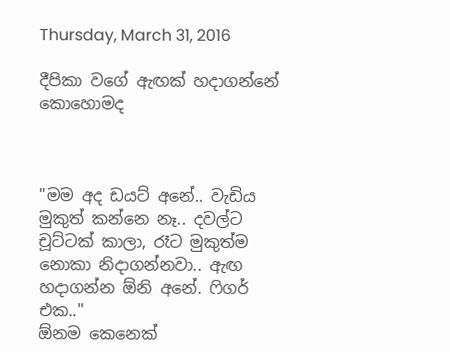Thursday, March 31, 2016

දීපිකා වගේ ඇඟක් හදාගන්නේ කොහොමද



"මම අද ඩයට් අනේ.. වැඩිය මුකුත් කන්නෙ නෑ.. දවල්ට චූට්ටක් කාලා, රෑට මුකුත්ම නොකා නිදාගන්නවා.. ඇඟ හදාගන්න ඕනි අනේ. ෆිගර් එක.."
ඕනම කෙනෙක්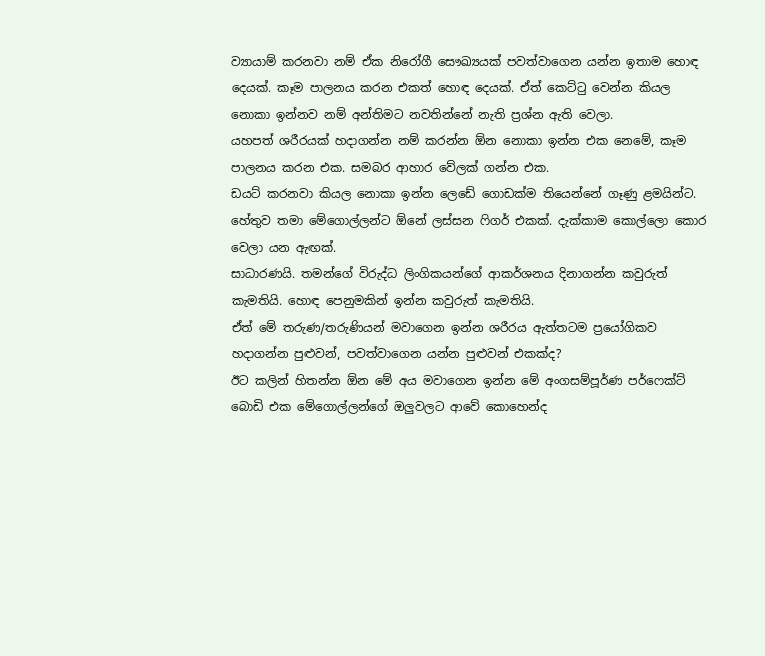ව්‍යායාම් කරනවා නම් ඒක නිරෝගී සෞඛ්‍යයක් පවත්වාගෙන යන්න ඉතාම හොඳ දෙයක්. කෑම පාලනය කරන එකත් හොඳ දෙයක්. ඒත් කෙට්ටු වෙන්න කියල නොකා ඉන්නව නම් අන්තිමට නවතින්නේ නැති ප්‍රශ්න ඇති වෙලා.
යහපත් ශරීරයක් හදාගන්න නම් කරන්න ඕන නොකා ඉන්න එක නෙමේ, කෑම පාලනය කරන එක. සමබර ආහාර වේලක් ගන්න එක.
ඩයට් කරනවා කියල නොකා ඉන්න ලෙඩේ ගොඩක්ම තියෙන්නේ ගෑණු ළමයින්ට. හේතුව තමා මේගොල්ලන්ට ඕනේ ලස්සන ෆිගර් එකක්. දැක්කාම කොල්ලො කොර වෙලා යන ඇඟක්.
සාධාරණයි. තමන්ගේ විරුද්ධ ලිංගිකයන්ගේ ආකර්ශනය දිනාගන්න කවුරුත් කැමතියි. හොඳ පෙනුමකින් ඉන්න කවුරුත් කැමතියි.
ඒත් මේ තරුණ/තරුණියන් මවාගෙන ඉන්න ශරීරය ඇත්තටම ප්‍රයෝගිකව හදාගන්න පුළුවන්, පවත්වාගෙන යන්න පුළුවන් එකක්ද?
ඊට කලින් හිතන්න ඕන මේ අය මවාගෙන ඉන්න මේ අංගසම්පූර්ණ පර්ෆෙක්ට් බොඩි එක මේගොල්ලන්ගේ ඔලුවලට ආවේ කොහෙන්ද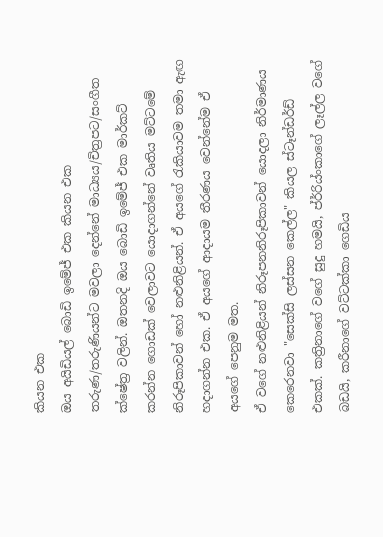කියන එක
ඔය අයිඩියල් බොඩි ඉමේජ් එක කියන එක තරුණ/තරුණියන්ට මවලා දෙන්නේ මාධ්‍යය/චිත්‍රපට/සංගීත ක්ෂේත්‍ර වලින්. ඔතනදි ඔය බොඩි ඉමේජ් එක මාර්කට් කරන්න ගොඩක් වෙලාවට යොදාගන්නේ වෘතිය මට්ටමේ නිරූපිකාවන් හෝ නළුනිළියන්. ඒ අයගේ රැකියාවම තමා ඇඟ හදාගන්න එක. ඒ අයගේ ආදායම තීරණය වෙන්නේම ඒ අයගේ පෙනුම මත.
ඒ වගේ නළුනිළියන් නිරූපනනිරූපිකාවන් යොදලා නිර්මාණය කෙරෙනවා "සෙක්සි ලස්සන කෙල්ල" කියල ස්ටෑන්ඩර්ඩ් එකක්. කත්‍රිනාගේ වගේ සුදු හමයි, ප්ර්‍රිය්ංකාගේ ලෑල්ල වගේ බඩයි, කරීනාගේ වට්ටක්කා ගෙඩිය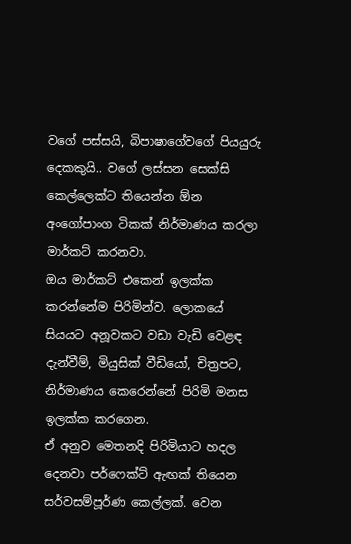වගේ පස්සයි, බිපාෂාගේවගේ පියයුරු දෙකකුයි.. වගේ ලස්සන සෙක්සි කෙල්ලෙක්ට තියෙන්න ඕන අංගෝපාංග ටිකක් නිර්මාණය කරලා මාර්කට් කරනවා.
ඔය මාර්කට් එකෙන් ඉලක්ක කරන්නේම පිරිමින්ව. ලොකයේ සියයට අනූවකට වඩා වැඩි වෙළඳ දැන්වීම්, මියුසික් වීඩියෝ, චිත්‍රපට, නිර්මාණය කෙරෙන්නේ පිරිමි මනස ඉලක්ක කරගෙන.
ඒ අනුව මෙතනදි පිරිමියාට හදල දෙනවා පර්ෆෙක්ට් ඇඟක් තියෙන සර්වසම්පූර්ණ කෙල්ලක්. වෙන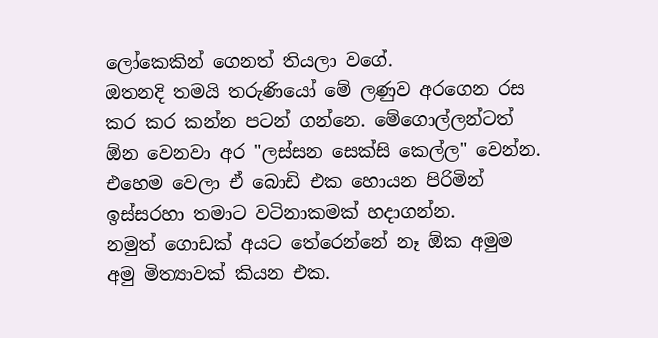ලෝකෙකින් ගෙනත් තියලා වගේ.
ඔතනදි තමයි තරුණියෝ මේ ලණුව අරගෙන රස කර කර කන්න පටන් ගන්නෙ. මේගොල්ලන්ටත් ඕන වෙනවා අර "ලස්සන සෙක්සි කෙල්ල" වෙන්න. එහෙම වෙලා ඒ බොඩි එක හොයන පිරිමින් ඉස්සරහා තමාට වටිනාකමක් හදාගන්න.
නමුත් ගොඩක් අයට තේරෙන්නේ නෑ ඕක අමුම අමු මිත්‍යාවක් කියන එක.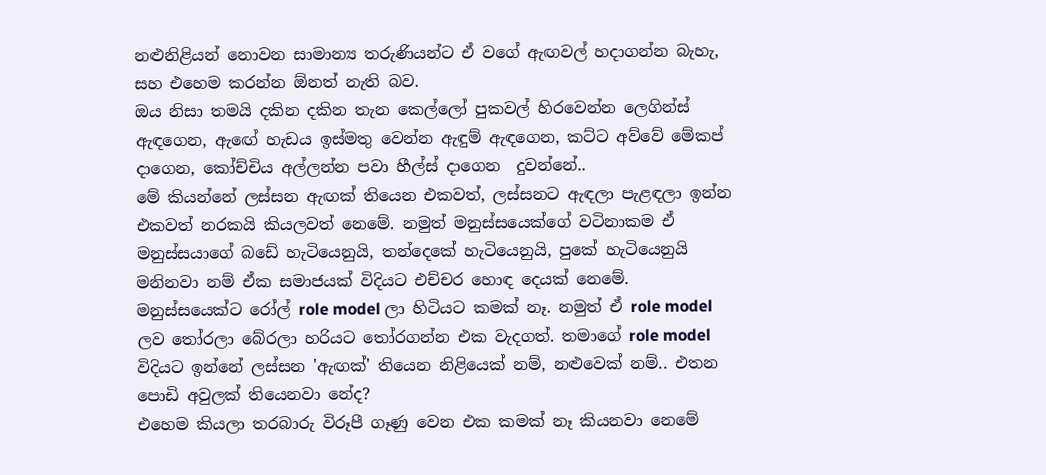නළුනිළියන් නොවන සාමාන්‍ය තරුණියන්ට ඒ වගේ ඇඟවල් හදාගන්න බැහැ, සහ එහෙම කරන්න ඕනත් නැති බව.
ඔය නිසා තමයි දකින දකින තැන කෙල්ලෝ පුකවල් හිරවෙන්න ලෙගින්ස් ඇඳගෙන, ඇඟේ හැඩය ඉස්මතු වෙන්න ඇඳුම් ඇඳගෙන, කට්ට අව්වේ මේකප් දාගෙන, කෝච්චිය අල්ලන්න පවා හීල්ස් දාගෙන  දුවන්නේ..
මේ කියන්නේ ලස්සන ඇඟක් තියෙන එකවත්, ලස්සනට ඇඳලා පැළඳලා ඉන්න එකවත් නරකයි කියලවත් නෙමේ. නමුත් මනුස්සයෙක්ගේ වටිනාකම ඒ මනුස්සයාගේ බඩේ හැටියෙනුයි, තන්දෙකේ හැටියෙනුයි, පුකේ හැටියෙනුයි මනිනවා නම් ඒක සමාජයක් විදියට එච්චර හොඳ දෙයක් නෙමේ.
මනුස්සයෙක්ට රෝල් role model ලා හිටියට කමක් නෑ. නමුත් ඒ role model ලව තෝරලා බේරලා හරියට තෝරගන්න එක වැදගත්. තමාගේ role model විදියට ඉන්නේ ලස්සන 'ඇඟක්' තියෙන නිළියෙක් නම්, නළුවෙක් නම්.. එතන පොඩි අවුලක් තියෙනවා නේද?
එහෙම කියලා තරබාරු විරූපී ගෑණු වෙන එක කමක් නෑ කියනවා නෙමේ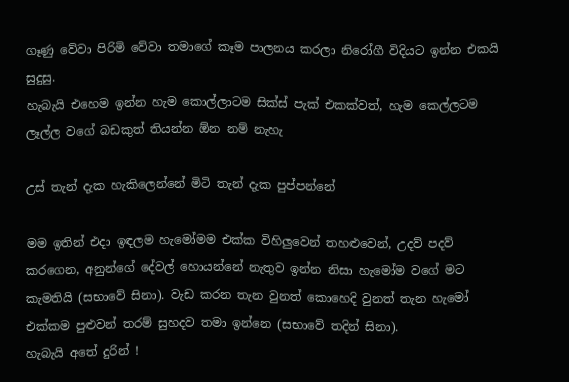ගෑණු වේවා පිරිමි වේවා තමාගේ කෑම පාලනය කරලා නිරෝගී විදියට ඉන්න එකයි සුදුසු.
හැබැයි එහෙම ඉන්න හැම කොල්ලාටම සික්ස් පැක් එකක්වත්, හැම කෙල්ලටම ලෑල්ල වගේ බඩකුත් තියන්න ඕන නම් නැහැ

උස් තැන් දැක හැකිලෙන්නේ මිටි තැන් දැක පුප්පන්නේ

මම ඉතින් එදා ඉඳලම හැමෝමම එක්ක විහිලුවෙන් තහළුවෙන්, උදව් පදව් කරගෙන, අනුන්ගේ දේවල් හොයන්නේ නැතුව ඉන්න නිසා හැමෝම වගේ මට කැමතියි (සභාවේ සිනා). වැඩ කරන තැන වුනත් කොහෙදි වුනත් තැන හැමෝ එක්කම පුළුවන් තරම් සුහදව තමා ඉන්නෙ (සභාවේ තදින් සිනා).
හැබැයි අතේ දුරින් !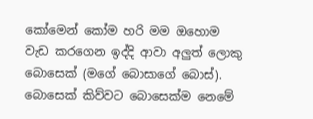කෝමෙන් කෝම හරි මම ඔහොම වැඩ කරගෙන ඉද්දි ආවා අලුත් ලොකු බොසෙක් (මගේ බොසාගේ බොස්). බොසෙක් කිව්වට බොසෙක්ම නෙමේ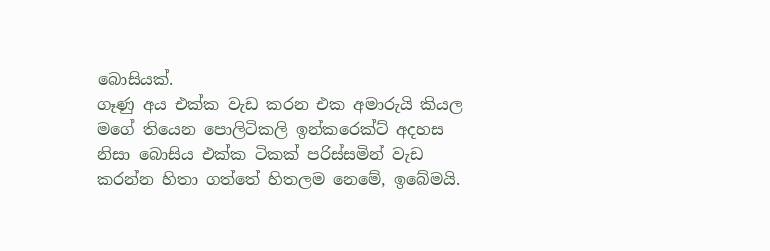බොසියක්.
ගෑණු අය එක්ක වැඩ කරන එක අමාරුයි කියල මගේ තියෙන පොලිටිකලි ඉන්කරෙක්ට් අදහස නිසා බොසිය එක්ක ටිකක් පරිස්සමින් වැඩ කරන්න හිතා ගත්තේ හිතලම නෙමේ, ඉබේමයි.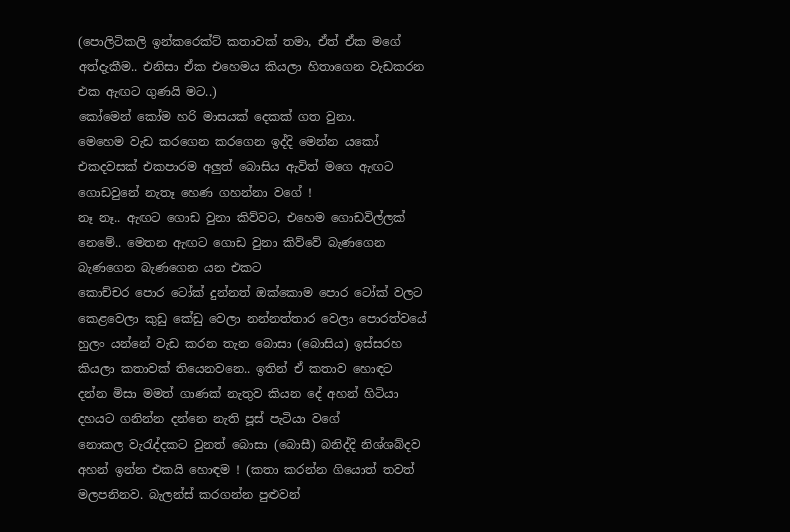(පොලිටිකලි ඉන්කරෙක්ට් කතාවක් තමා, ඒත් ඒක මගේ අත්දැකීම.. එනිසා ඒක එහෙමය කියලා හිතාගෙන වැඩකරන එක ඇඟට ගුණයි මට..)
කෝමෙන් කෝම හරි මාසයක් දෙකක් ගත වුනා.
මෙහෙම වැඩ කරගෙන කරගෙන ඉද්දි මෙන්න යකෝ එකදවසක් එකපාරම අලුත් බොසිය ඇවිත් මගෙ ඇඟට ගොඩවුනේ නැතෑ හෙණ ගහන්නා වගේ !
නෑ නෑ.. ඇඟට ගොඩ වුනා කිව්වට, එහෙම ගොඩවිල්ලක් නෙමේ.. මෙතන ඇඟට ගොඩ වුනා කිව්වේ බැණගෙන බැණගෙන බැණගෙන යන එකට
කොච්චර පොර ටෝක් දුන්නත් ඔක්කොම පොර ටෝක් වලට කෙළවෙලා කුඩු කේඩු වෙලා නන්නත්තාර වෙලා පොරත්වයේ හුලං යන්නේ වැඩ කරන තැන බොසා (බොසිය) ඉස්සරහ කියලා කතාවක් තියෙනවනෙ.. ඉතින් ඒ කතාව හොඳට දන්න මිසා මමත් ගාණක් නැතුව කියන දේ අහන් හිටියා දහයට ගනින්න දන්නෙ නැති පූස් පැටියා වගේ
නොකල වැරැද්දකට වුනත් බොසා (බොසී) බනිද්දි නිශ්ශබ්දව අහන් ඉන්න එකයි හොඳම ! (කතා කරන්න ගියොත් තවත් මලපනිනව. බැලන්ස් කරගන්න පුළුවන්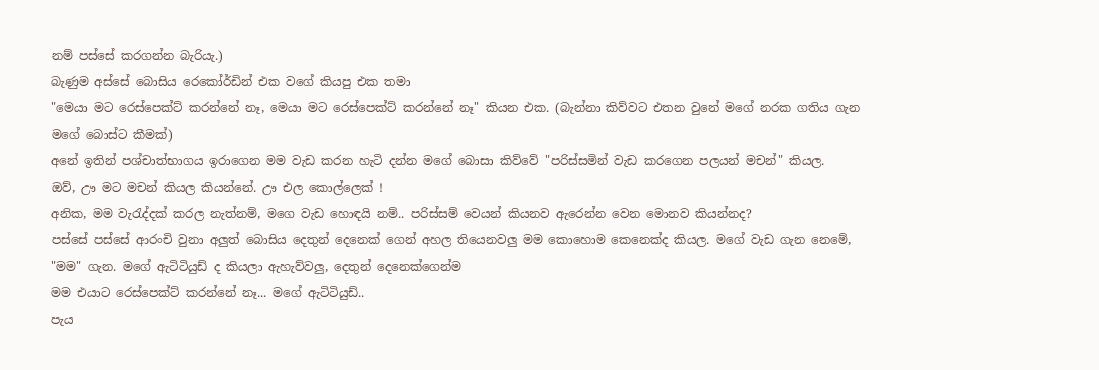නම් පස්සේ කරගන්න බැරියැ.)
බැණුම අස්සේ බොසිය රෙකෝර්ඩින් එක වගේ කියපු එක තමා
"මෙයා මට රෙස්පෙක්ට් කරන්නේ නෑ, මෙයා මට රෙස්පෙක්ට් කරන්නේ නෑ" කියන එක. (බැන්නා කිව්වට එතන වුනේ මගේ නරක ගතිය ගැන මගේ බොස්ට කීමක්)
අනේ ඉතින් පශ්චාත්භාගය ඉරාගෙන මම වැඩ කරන හැටි දන්න මගේ බොසා කිව්වේ "පරිස්සමින් වැඩ කරගෙන පලයන් මචන්" කියල.
ඔව්, ඌ මට මචන් කියල කියන්නේ. ඌ එල කොල්ලෙක් !
අනික, මම වැරැද්දක් කරල නැත්නම්, මගෙ වැඩ හොඳයි නම්.. පරිස්සම් වෙයන් කියනව ඇරෙන්න වෙන මොනව කියන්නද?
පස්සේ පස්සේ ආරංචි වුනා අලුත් බොසිය දෙතුන් දෙනෙක් ගෙන් අහල තියෙනවලු මම කොහොම කෙනෙක්ද කියල. මගේ වැඩ ගැන නෙමේ, "මම" ගැන. මගේ ඇටිටියුඩ් ද කියලා ඇහැව්වලු, දෙතුන් දෙනෙක්ගෙන්ම
මම එයාට රෙස්පෙක්ට් කරන්නේ නෑ... මගේ ඇටිටියුඩ්..
පැය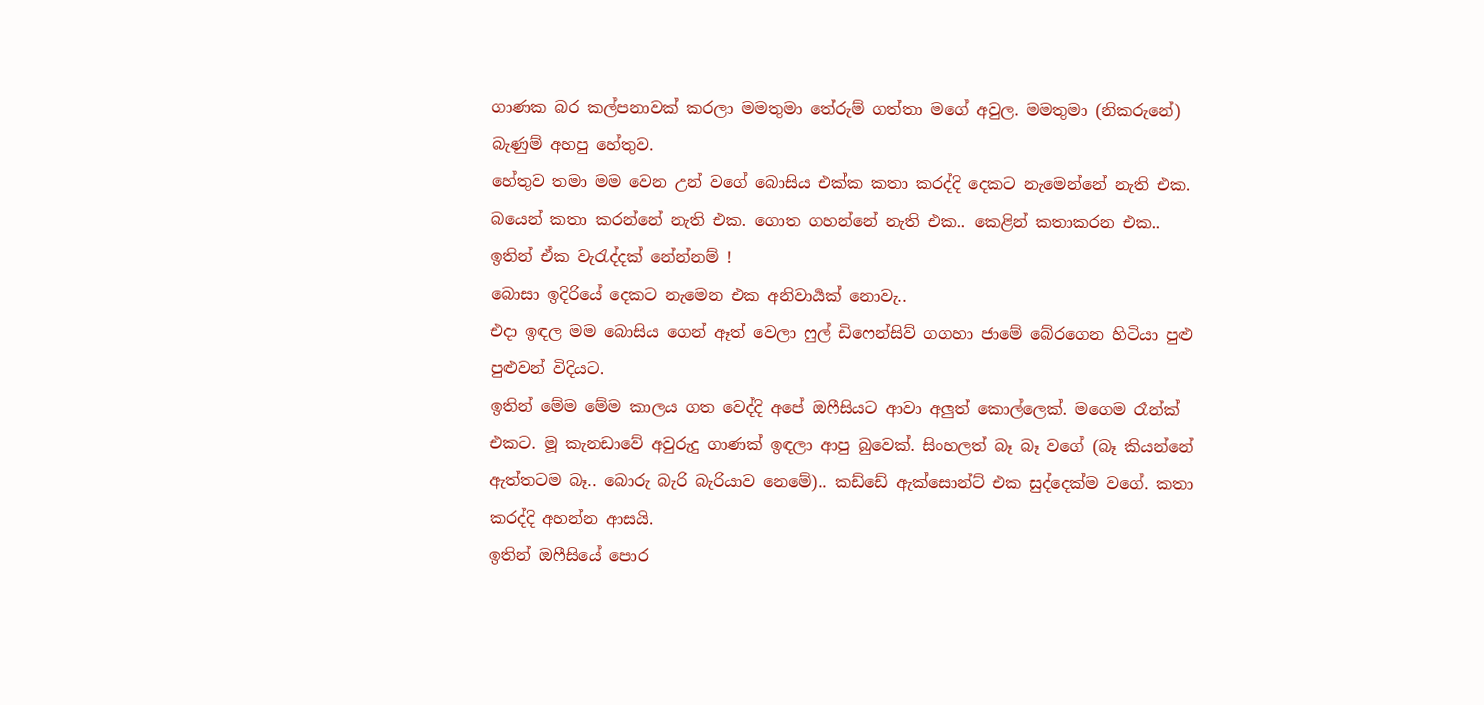ගාණක බර කල්පනාවක් කරලා මමතුමා තේරුම් ගත්තා මගේ අවුල. මමතුමා (නිකරුනේ) බැණුම් අහපු හේතුව.
හේතුව තමා මම වෙන උන් වගේ බොසිය එක්ක කතා කරද්දි දෙකට නැමෙන්නේ නැති එක. බයෙන් කතා කරන්නේ නැති එක. ගොත ගහන්නේ නැති එක.. කෙළින් කතාකරන එක..
ඉතින් ඒක වැරැද්දක් නේන්නම් !
බොසා ඉදිරියේ දෙකට නැමෙන එක අනිවාර්‍යක් නොවැ..
එදා ඉඳල මම බොසිය ගෙන් ඈත් වෙලා ෆුල් ඩිෆෙන්සිව් ගගහා ජාමේ බේරගෙන හිටියා පුළු පුළුවන් විදියට.
ඉතින් මේම මේම කාලය ගත වෙද්දි අපේ ඔෆීසියට ආවා අලුත් කොල්ලෙක්. මගෙම රෑන්ක් එකට. මූ කැනඩාවේ අවුරුදු ගාණක් ඉඳලා ආපු බුවෙක්. සිංහලත් බෑ බෑ වගේ (බෑ කියන්නේ ඇත්තටම බෑ.. බොරු බැරි බැරියාව නෙමේ).. කඩ්ඩේ ඇක්සොන්ට් එක සුද්දෙක්ම වගේ. කතා කරද්දි අහන්න ආසයි.
ඉතින් ඔෆීසියේ පොර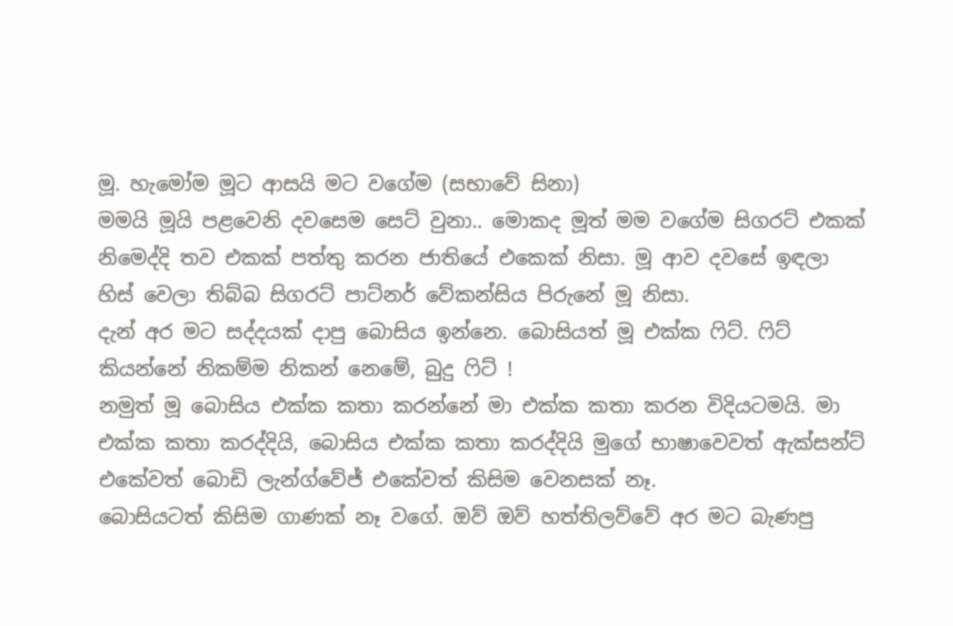මූ. හැමෝම මූට ආසයි මට වගේම (සභාවේ සිනා)
මමයි මූයි පළවෙනි දවසෙම සෙට් වුනා.. මොකද මූත් මම වගේම සිගරට් එකක් නිමෙද්දි තව එකක් පත්තු කරන ජාතියේ එකෙක් නිසා. මූ ආව දවසේ ඉඳලා හිස් වෙලා තිබ්බ සිගරට් පාට්නර් වේකන්සිය පිරුනේ මූ නිසා.
දැන් අර මට සද්දයක් දාපු බොසිය ඉන්නෙ. බොසියත් මූ එක්ක ෆිට්. ෆිට් කියන්නේ නිකම්ම නිකන් නෙමේ, බුදු ෆිට් !
නමුත් මූ බොසිය එක්ක කතා කරන්නේ මා එක්ක කතා කරන විදියටමයි. මා එක්ක කතා කරද්දියි, බොසිය එක්ක කතා කරද්දියි මුගේ භාෂාවෙවත් ඇක්සන්ට් එකේවත් බොඩි ලැන්ග්වේජ් එකේවත් කිසිම වෙනසක් නෑ.
බොසියටත් කිසිම ගාණක් නෑ වගේ. ඔව් ඔව් හත්තිලව්වේ අර මට බැණපු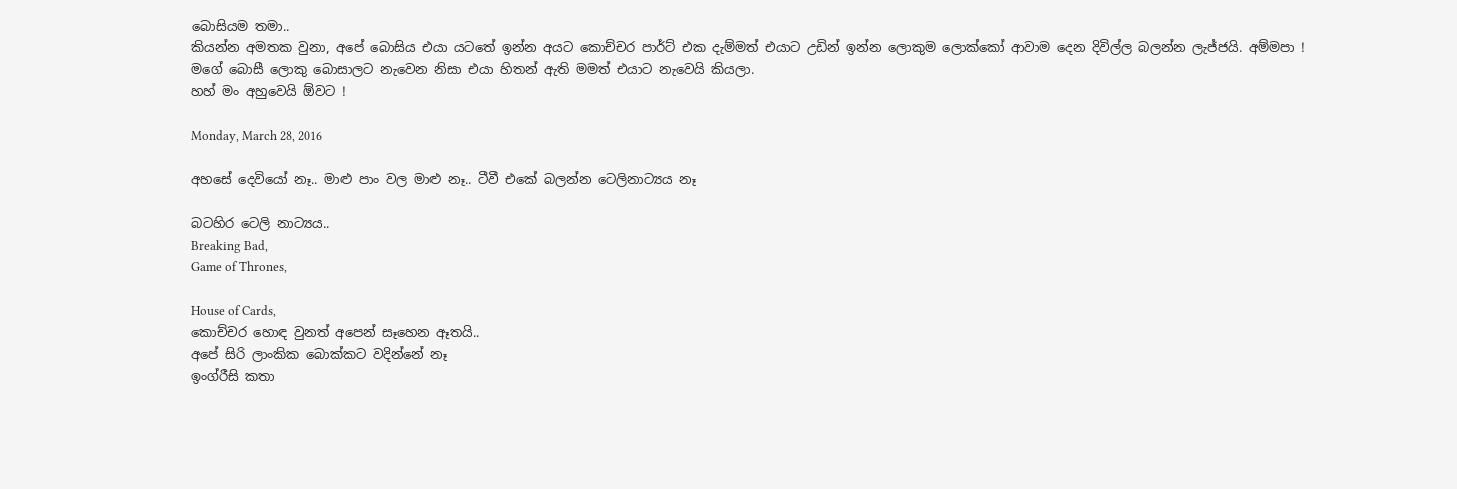බොසියම තමා..
කියන්න අමතක වුනා, අපේ බොසිය එයා යටතේ ඉන්න අයට කොච්චර පාර්ට් එක දැම්මත් එයාට උඩින් ඉන්න ලොකුම ලොක්කෝ ආවාම දෙන දිවිල්ල බලන්න ලැජ්ජයි. අම්මපා !
මගේ බොසී ලොකු බොසාලට නැවෙන නිසා එයා හිතන් ඇති මමත් එයාට නැවෙයි කියලා.
හහ් මං අහුවෙයි ඕවට !

Monday, March 28, 2016

අහසේ දෙවියෝ නෑ.. මාළු පාං වල මාළු නෑ.. ටීවී එකේ බලන්න ටෙලිනාට්‍යය නෑ

බටහිර ටෙලි නාට්‍යය..
Breaking Bad,
Game of Thrones,

House of Cards,
කොච්චර හොඳ වුනත් අපෙන් සෑහෙන ඈතයි..
අපේ සිරි ලාංකික බොක්කට වදින්නේ නෑ
ඉංග්රීසි කතා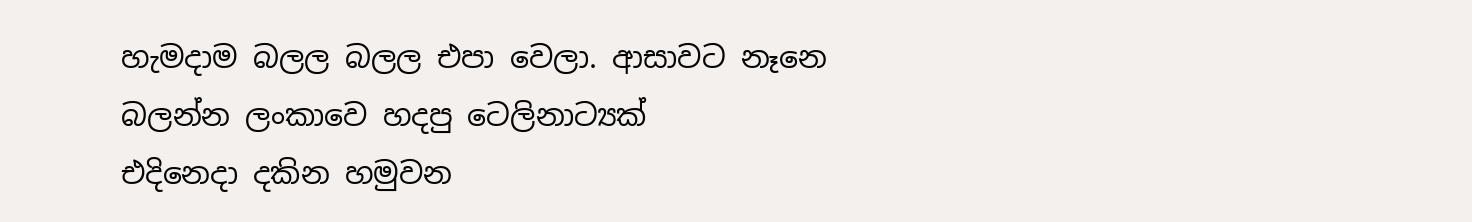හැමදාම බලල බලල එපා වෙලා. ආසාවට නෑනෙ බලන්න ලංකාවෙ හදපු ටෙලිනාට්‍යක්
එදිනෙදා දකින හමුවන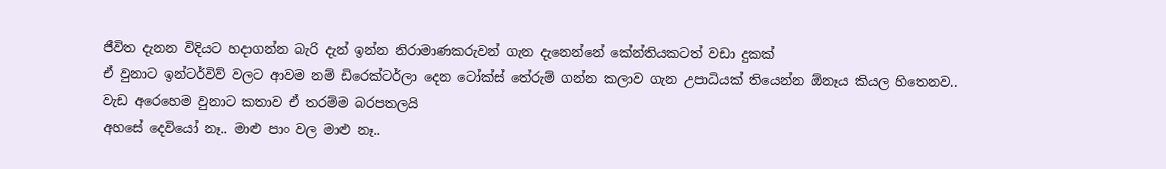ජීවිත දැනන විදියට හදාගන්න බැරි දැන් ඉන්න නිරාමාණකරුවන් ගැන දැනෙන්නේ කේන්තියකටත් වඩා දුකක්
ඒ වුනාට ඉන්ටර්විව් වලට ආවම නම් ඩිරෙක්ටර්ලා දෙන ටෝක්ස් තේරුම් ගන්න කලාව ගැන උපාධියක් තියෙන්න ඕනෑය කියල හිතෙනව..
වැඩ අරෙහෙම වුනාට කතාව ඒ තරම්ම බරපතලයි
අහසේ දෙවියෝ නෑ.. මාළු පාං වල මාළු නෑ..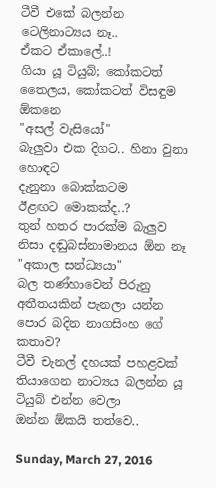ටීවී එකේ බලන්න ටෙලිනාට්‍යය නෑ..
ඒකට ඒකාලේ..!
ගියා යූ ටියුබ්; කෝකටත් තෛලය, කෝකටත් විසඳුම ඕකනෙ
"අසල් වැසියෝ"
බැලුවා එක දිගට.. හිනා වුනා හොඳට
දැනුනා බොක්කටම
ඊළඟට මොකක්ද..?
තුන් හතර පාරක්ම බැලුව නිසා දඬුබස්නාමානය ඕන නෑ
"අකාල සන්ධ්‍යයා"
බල තණ්හාවෙන් පිරුනු අතීතයකින් පැනලා යන්න පොර බදින නාගසිංහ ගේ කතාව?
ටීවී චැනල් දහයක් පහළවක් තියාගෙන නාට්‍යය බලන්න යූ ටියුබ් එන්න වෙලා
ඔන්න ඕකයි තත්වෙ..

Sunday, March 27, 2016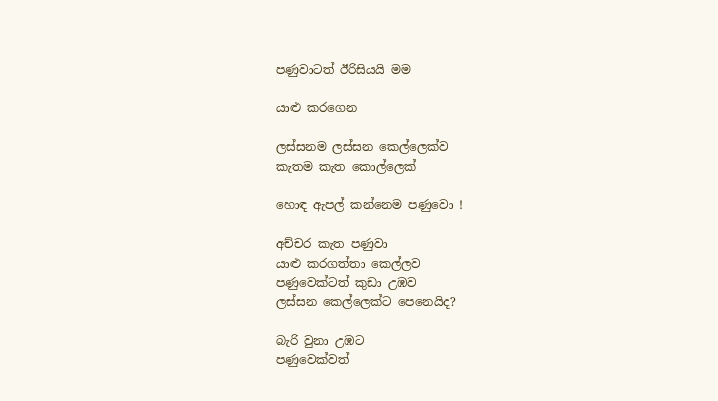පණුවාටත් ඊරිසියයි මම

යාළු කරගෙන

ලස්සනම ලස්සන කෙල්ලෙක්ව
කැතම කැත කොල්ලෙක්

හොඳ ඇපල් කන්නෙම පණුවො !

අච්චර කැත පණුවා
යාළු කරගත්තා කෙල්ලව
පණුවෙක්ටත් කුඩා උඹව
ලස්සන කෙල්ලෙක්ට පෙනෙයිද?

බැරි වුනා උඹට
පණුවෙක්වත්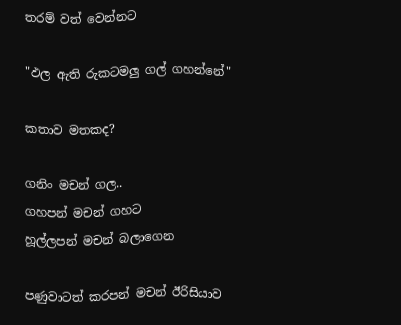තරම් වත් වෙන්නට

"ඵල ඇති රුකටමලු ගල් ගහන්නේ"

කතාව මතකද?

ගනිං මචන් ගල..
ගහපන් මචන් ගහට
හූල්ලපන් මචන් බලාගෙන

පණුවාටත් කරපන් මචන් ඊරිසියාව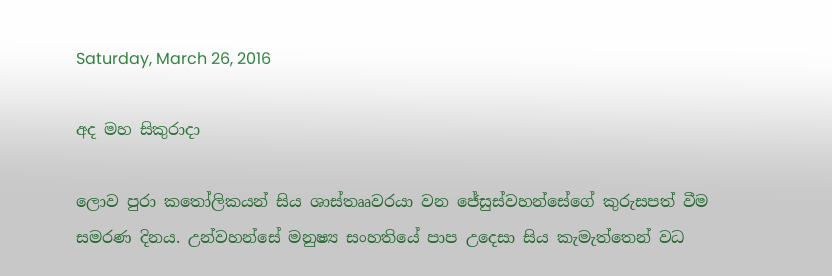Saturday, March 26, 2016

අද මහ සිකුරාදා

ලොව පුරා කතෝලිකයන් සිය ශාස්තෲවරයා වන ජේසුස්වහන්සේගේ කුරුසපත් වීම සමරණ දිනය. උන්වහන්සේ මනුෂ්‍ය සංහතියේ පාප උදෙසා සිය කැමැත්තෙන් වධ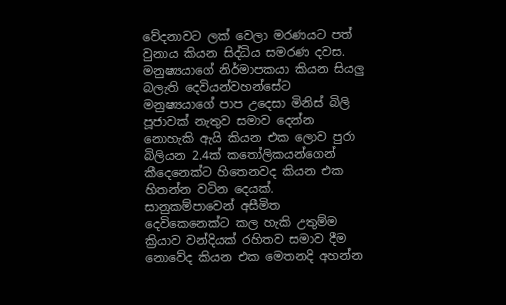වේදනාවට ලක් වෙලා මරණයට පත් වුනාය කියන සිද්ධිය සමරණ දවස.
මනුෂ්‍යයාගේ නිර්මාපකයා කියන සියලු බලැති දෙවියන්වහන්සේට මනුෂ්‍යයාගේ පාප උදෙසා මිනිස් බිලි පූජාවක් නැතුව සමාව දෙන්න නොහැකි ඇයි කියන එක ලොව පුරා බිලියන 2.4ක් කතෝලිකයන්ගෙන් කීදෙනෙක්ට හිතෙනවද කියන එක හිතන්න වටින දෙයක්.
සානුකම්පාවෙන් අසීමිත දෙවිකෙනෙක්ට කල හැකි උතුම්ම ක්‍රියාව වන්දියක් රහිතව සමාව දීම නොවේද කියන එක මෙතනදි අහන්න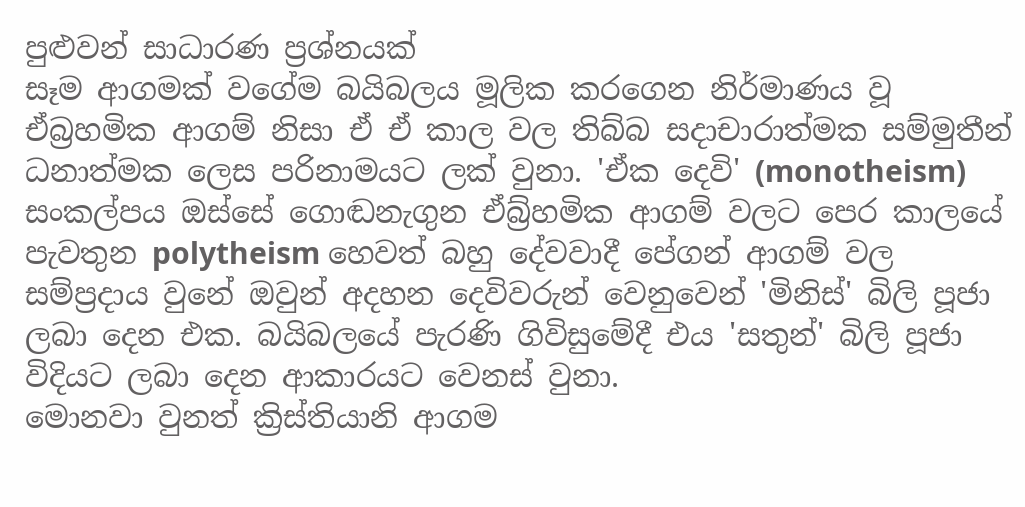පුළුවන් සාධාරණ ප්‍රශ්නයක්
සෑම ආගමක් වගේම බයිබලය මූලික කරගෙන නිර්මාණය වූ ඒබ්‍රහමික ආගම් නිසා ඒ ඒ කාල වල තිබ්බ සදාචාරාත්මක සම්මුතීන් ධනාත්මක ලෙස පරිනාමයට ලක් වුනා. 'ඒක දෙවි' (monotheism) සංකල්පය ඔස්සේ ගොඬනැගුන ඒබ්‍ර්හමික ආගම් වලට පෙර කාලයේ පැවතුන polytheism හෙවත් බහු දේවවාදී පේගන් ආගම් වල සම්ප්‍රදාය වුනේ ඔවුන් අදහන දෙවිවරුන් වෙනුවෙන් 'මිනිස්' බිලි පූජා ලබා දෙන එක. බයිබලයේ පැරණි ගිවිසුමේදී එය 'සතුන්' බිලි පූජා විදියට ලබා දෙන ආකාරයට වෙනස් වුනා.
මොනවා වුනත් ක්‍රිස්තියානි ආගම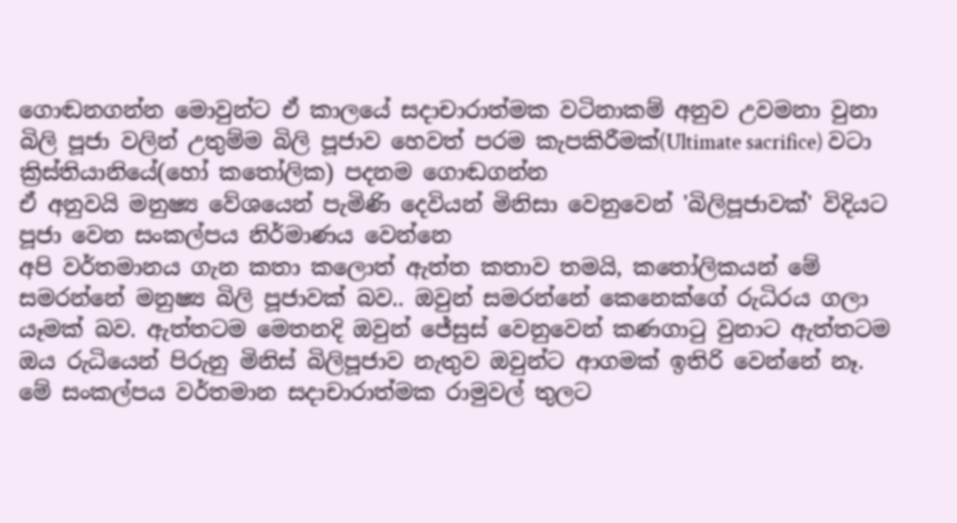ගොඬනගන්න මොවුන්ට ඒ කාලයේ සදාචාරාත්මක වටිනාකම් අනුව උවමනා වුනා බිලි පූජා වලින් උතුම්ම බිලි පූජාව හෙවත් පරම කැපකිරීමක්(Ultimate sacrifice) වටා ක්‍රිස්තියානියේ(හෝ කතෝලික) පදනම ගොඬගන්න
ඒ අනුවයි මනුෂ්‍ය වේශයෙන් පැමිණි දෙවියන් මිනිසා වෙනුවෙන් 'බිලිපූජාවක්' විදියට පූජා වෙන සංකල්පය නිර්මාණය වෙන්නෙ
අපි වර්තමානය ගැන කතා කලොත් ඇත්ත කතාව තමයි, කතෝලිකයන් මේ සමරන්නේ මනුෂ්‍ය බිලි පූජාවක් බව.. ඔවුන් සමරන්නේ කෙනෙක්ගේ රුධිරය ගලා යෑමක් බව. ඇත්තටම මෙතනදි ඔවුන් ජේසුස් වෙනුවෙන් කණගාටු වුනාට ඇත්තටම ඔය රුධියෙන් පිරුනු මිනිස් බිලිපූජාව නැතුව ඔවුන්ට ආගමක් ඉතිරි වෙන්නේ නෑ.
මේ සංකල්පය වර්තමාන සදාචාරාත්මක රාමුවල් තුලට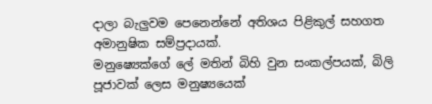දාලා බැලුවම පෙනෙන්නේ අතිශය පිළිකුල් සහගත අමානුෂික සම්ප්‍රදායක්.
මනුෂ්‍යෙක්ගේ ලේ මතින් බිහි වුන සංකල්පයක්, බිලි පූජාවක් ලෙස මනුෂ්‍යයෙක්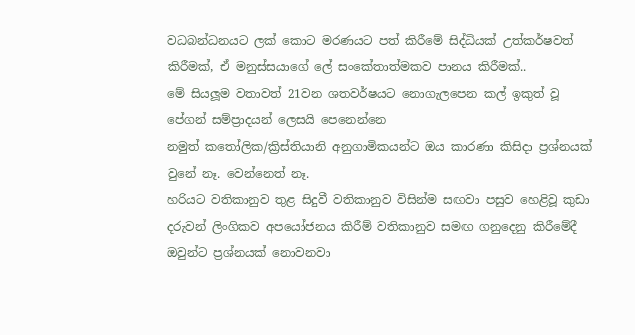වධබන්ධනයට ලක් කොට මරණයට පත් කිරීමේ සිද්ධියක් උත්කර්ෂවත් කිරීමක්, ඒ මනුස්සයාගේ ලේ සංකේතාත්මකව පානය කිරීමක්..
මේ සියලූම වතාවත් 21වන ශතවර්ෂයට නොගැලපෙන කල් ඉකුත් වූ පේගන් සම්ප්‍රාදයන් ලෙසයි පෙනෙන්නෙ
නමුත් කතෝලික/ක්‍රිස්තියානි අනුගාමිකයන්ට ඔය කාරණා කිසිදා ප්‍රශ්නයක් වුනේ නෑ. වෙන්නෙත් නෑ.
හරියට වතිකානුව තුළ සිදුවී වතිකානුව විසින්ම සඟවා පසුව හෙළිවූ කුඩා දරුවන් ලිංගිකව අපයෝජනය කිරීම් වතිකානුව සමඟ ගනුදෙනු කිරීමේදී ඔවුන්ට ප්‍රශ්නයක් නොවනවා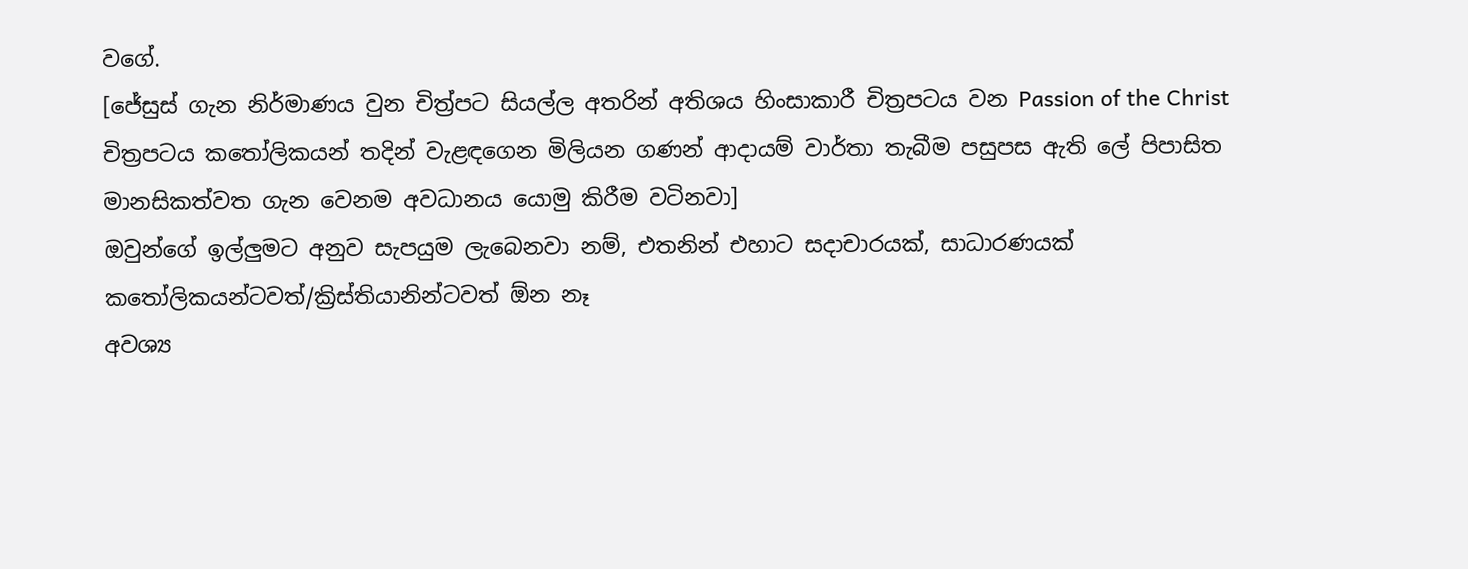වගේ.
[ජේසුස් ගැන නිර්මාණය වුන චිත්‍ර්පට සියල්ල අතරින් අතිශය හිංසාකාරී චිත්‍රපටය වන Passion of the Christ චිත්‍රපටය කතෝලිකයන් තදින් වැළඳගෙන මිලියන ගණන් ආදායම් වාර්තා තැබීම පසුපස ඇති ලේ පිපාසිත මානසිකත්වත ගැන වෙනම අවධානය යොමු කිරීම වටිනවා]
ඔවුන්ගේ ඉල්ලුමට අනුව සැපයුම ලැබෙනවා නම්, එතනින් එහාට සදාචාරයක්, සාධාරණයක් කතෝලිකයන්ටවත්/ක්‍රිස්තියානින්ටවත් ඕන නෑ
අවශ්‍ය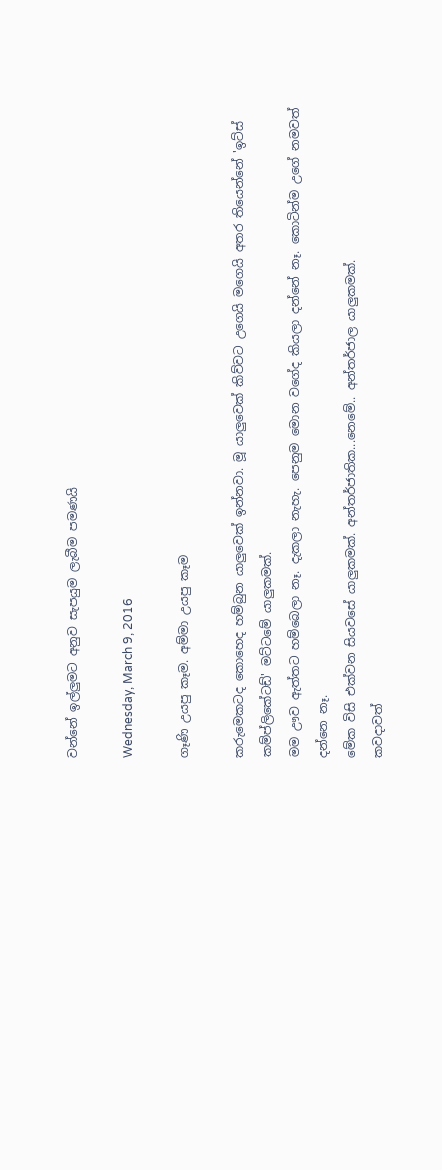වන්නේ ඉල්ලුමට අනුව සැපයුම ලැබීම පමණයි

Wednesday, March 9, 2016

ගෑණි උයපු කෑම. අම්මා උයපු කෑම

කරුමෙකටද කොහෙද හම්බුන යාලුවෙක් ඉන්නවා. මූ යාලුවෙක් කිව්වට උගෙයි මගෙයි අතර තියෙන්නේ 'ඉට්ස් කම්ප්ලිකේටඩ්' මට්ටමේ යාලුකමක්.
මම ඌව ඇත්තට හම්බෙලා නෑ. දැකලා නැහැ. පෙනුම මොන වගේද කියලා දන්නේ නෑ. කොටින්ම උගේ නමවත් දන්නෙ නෑ.
මේක විසි එක්වන සියවසේ යාලුකමක්. අන්තර්ජාතික...නෙමේ.. අන්තර්ජාල යාලුකමක්.
කවදාවත්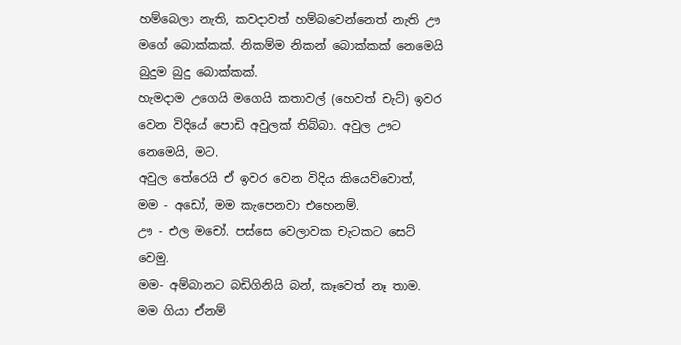හම්බෙලා නැති, කවදාවත් හම්බවෙන්නෙත් නැති ඌ මගේ බොක්කක්. නිකම්ම නිකන් බොක්කක් නෙමෙයි බුදුම බුදු බොක්කක්.
හැමදාම උගෙයි මගෙයි කතාවල් (හෙවත් චැට්) ඉවර වෙන විදියේ පොඩි අවුලක් තිබ්බා. අවුල ඌට නෙමෙයි, මට.
අවුල තේරෙයි ඒ ඉවර වෙන විදිය කියෙව්වොත්,
මම - අඩෝ, මම කැපෙනවා එහෙනම්.
ඌ - එල මචෝ. පස්සෙ වෙලාවක චැටකට සෙට් වෙමු.
මම- අම්බානට බඩිගිනියි බන්, කෑවෙත් නෑ තාම. මම ගියා ඒනම්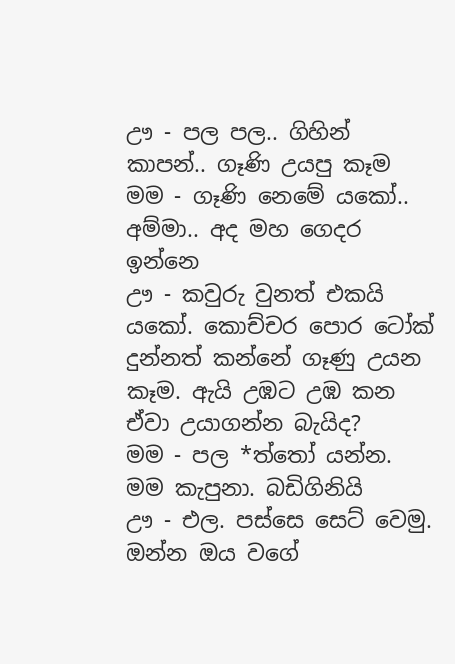ඌ - පල පල.. ගිහින් කාපන්.. ගෑණි උයපු කෑම
මම - ගෑණි නෙමේ යකෝ.. අම්මා.. අද මහ ගෙදර ඉන්නෙ
ඌ - කවුරු වුනත් එකයි යකෝ. කොච්චර පොර ටෝක් දුන්නත් කන්නේ ගෑණු උයන කෑම. ඇයි උඹට උඹ කන ඒවා උයාගන්න බැයිද?
මම - පල *ත්තෝ යන්න. මම කැපුනා. බඩිගිනියි
ඌ - එල. පස්සෙ සෙට් වෙමු.
ඔන්න ඔය වගේ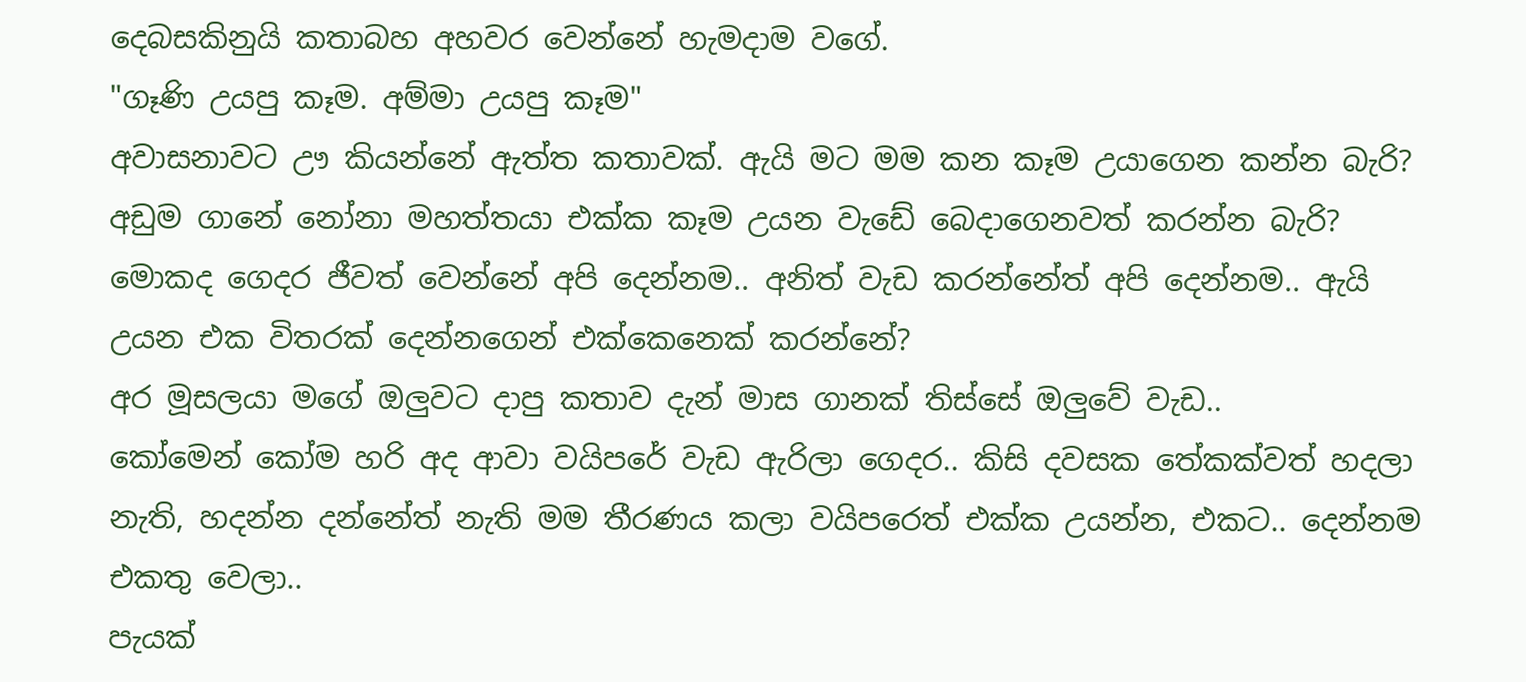දෙබසකිනුයි කතාබහ අහවර වෙන්නේ හැමදාම වගේ.
"ගෑණි උයපු කෑම. අම්මා උයපු කෑම"
අවාසනාවට ඌ කියන්නේ ඇත්ත කතාවක්. ඇයි මට මම කන කෑම උයාගෙන කන්න බැරි? අඩුම ගානේ නෝනා මහත්තයා එක්ක කෑම උයන වැඩේ බෙදාගෙනවත් කරන්න බැරි?
මොකද ගෙදර ජීවත් වෙන්නේ අපි දෙන්නම.. අනිත් වැඩ කරන්නේත් අපි දෙන්නම.. ඇයි උයන එක විතරක් දෙන්නගෙන් එක්කෙනෙක් කරන්නේ?
අර මූසලයා මගේ ඔලුවට දාපු කතාව දැන් මාස ගානක් තිස්සේ ඔලුවේ වැඩ..
කෝමෙන් කෝම හරි අද ආවා වයිපරේ වැඩ ඇරිලා ගෙදර.. කිසි දවසක තේකක්වත් හදලා නැති, හදන්න දන්නේත් නැති මම තීරණය කලා වයිපරෙත් එක්ක උයන්න, එකට.. දෙන්නම එකතු වෙලා..
පැයක්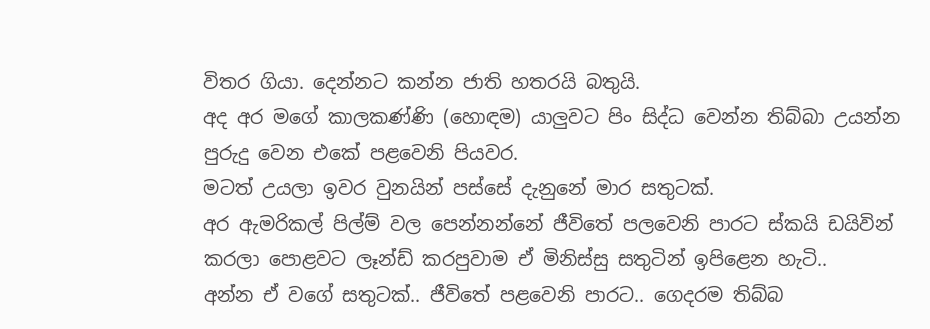විතර ගියා. දෙන්නට කන්න ජාති හතරයි බතුයි.
අද අර මගේ කාලකණ්ණි (හො‍ඳම) යාලුවට පිං සිද්ධ වෙන්න තිබ්බා උයන්න පුරුදු වෙන එකේ පළවෙනි පියවර.
මටත් උයලා ඉවර වුනයින් පස්සේ දැනුනේ මාර සතුටක්.
අර ඇමරිකල් පිල්ම් වල පෙන්නන්නේ ජීවිතේ පලවෙනි පාරට ස්කයි ඩයිවින් කරලා පොළවට ලෑන්ඩ් කරපුවාම ඒ මිනිස්සු සතුටින් ඉපිළෙන හැටි..
අන්න ඒ වගේ සතුටක්.. ජීවිතේ පළවෙනි පාරට.. ගෙදරම තිබ්බ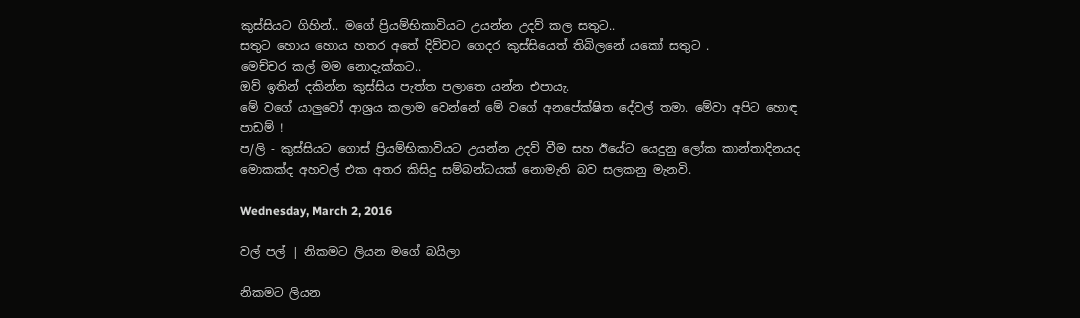කුස්සියට ගිහින්.. මගේ ප්‍රියම්භිකාවියට උයන්න උදව් කල සතුට..
සතුට හොය හොය හතර අතේ දිව්වට ගෙදර කුස්සියෙත් තිබිලනේ යකෝ සතුට .
මෙච්චර කල් මම නොදැක්කට..
ඔව් ඉතින් දකින්න කුස්සිය පැත්ත පලාතෙ යන්න එපායැ.
මේ වගේ යාලුවෝ ආශ්‍රය කලාම වෙන්නේ මේ වගේ අනපේක්ෂිත දේවල් තමා. මේවා අපිට හොඳ පාඩම් !
ප/ලි - කුස්සියට ගොස් ප්‍රියම්භිකාවියට උයන්න උදව් වීම සහ ඊයේට යෙදුනු ලෝක කාන්තාදිනයද මොකක්ද අහවල් එක අතර කිසිදු සම්බන්ධයක් නොමැති බව සලකනු මැනවි.

Wednesday, March 2, 2016

වල් පල් | නිකමට ලියන මගේ බයිලා

නිකමට ලියන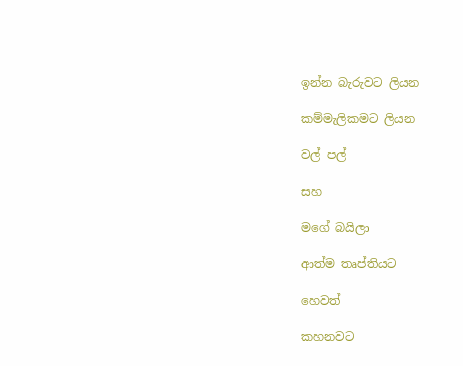ඉන්න බැරුවට ලියන

කම්මැලිකමට ලියන

වල් පල්

සහ

මගේ බයිලා

ආත්ම තෘප්තියට

හෙවත්

කහනවට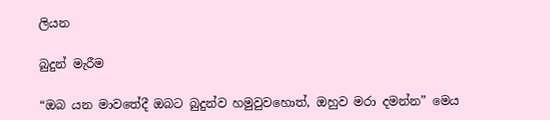ලියන

බුදුන් මැරීම

“ඔබ යන මාවතේදී ඔබට බුදුන්ව හමුවුවහොත්, ඔහුව මරා දමන්න” මෙය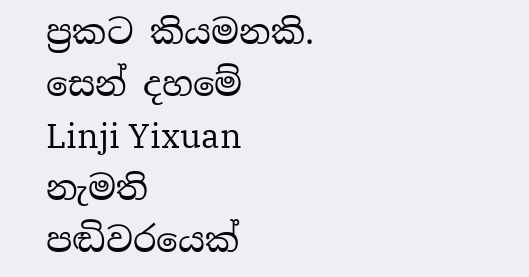ප්‍රකට කියමනකි. සෙන් දහමේ Linji Yixuan නැමති පඬිවරයෙක්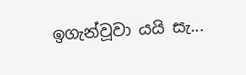ඉගැන්වූවා යයි සැ...